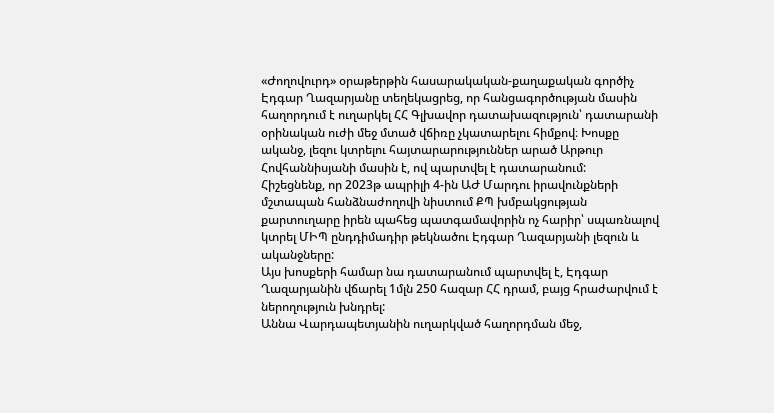«Ժողովուրդ» օրաթերթին հասարակական-քաղաքական գործիչ Էդգար Ղազարյանը տեղեկացրեց, որ հանցագործության մասին հաղորդում է ուղարկել ՀՀ Գլխավոր դատախազություն՝ դատարանի օրինական ուժի մեջ մտած վճիռը չկատարելու հիմքով։ Խոսքը ականջ, լեզու կտրելու հայտարարություններ արած Արթուր Հովհաննիսյանի մասին է, ով պարտվել է դատարանում:
Հիշեցնենք, որ 2023թ ապրիլի 4-ին ԱԺ Մարդու իրավունքների մշտապան հանձնաժողովի նիստում ՔՊ խմբակցության քարտուղարը իրեն պահեց պատգամավորին ոչ հարիր՝ սպառնալով կտրել ՄԻՊ ընդդիմադիր թեկնածու Էդգար Ղազարյանի լեզուն և ականջները:
Այս խոսքերի համար նա դատարանում պարտվել է, Էդգար Ղազարյանին վճարել 1մլն 250 հազար ՀՀ դրամ, բայց հրաժարվում է ներողություն խնդրել:
Աննա Վարդապետյանին ուղարկված հաղորդման մեջ,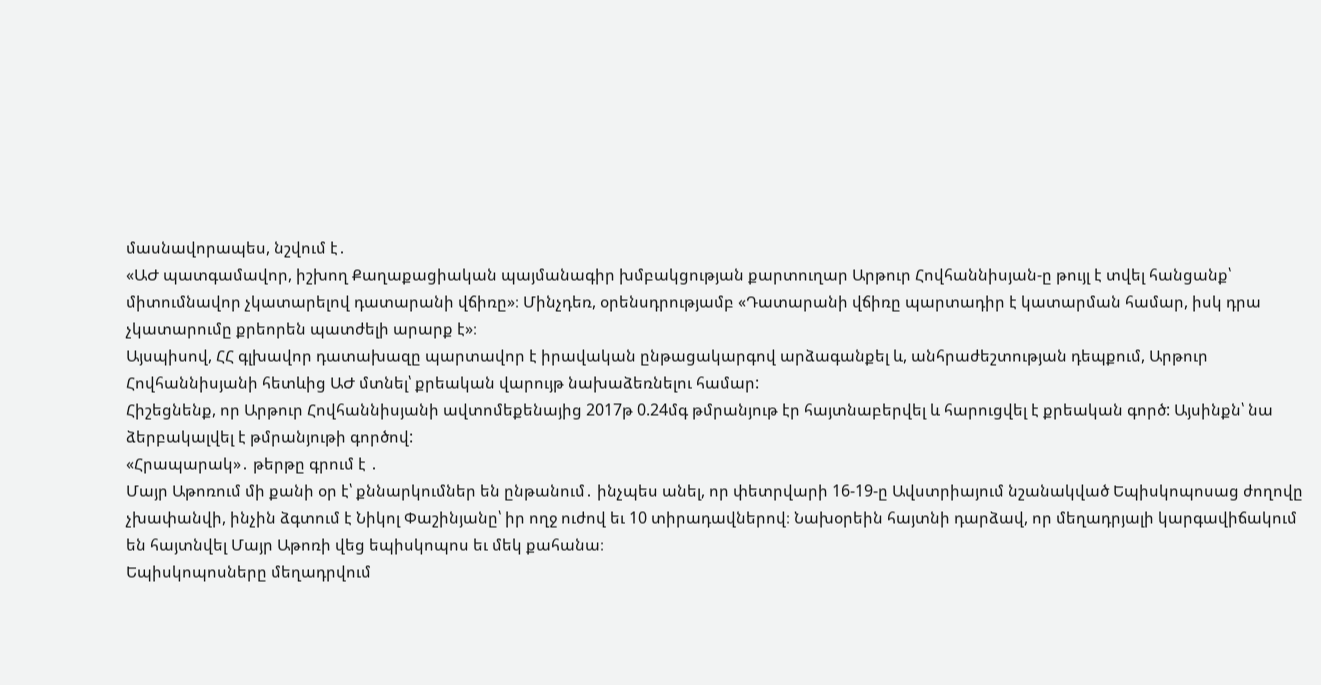մասնավորապես, նշվում է․
«ԱԺ պատգամավոր, իշխող Քաղաքացիական պայմանագիր խմբակցության քարտուղար Արթուր Հովհաննիսյան-ը թույլ է տվել հանցանք՝ միտումնավոր չկատարելով դատարանի վճիռը»։ Մինչդեռ, օրենսդրությամբ «Դատարանի վճիռը պարտադիր է կատարման համար, իսկ դրա չկատարումը քրեորեն պատժելի արարք է»։
Այսպիսով, ՀՀ գլխավոր դատախազը պարտավոր է իրավական ընթացակարգով արձագանքել և, անհրաժեշտության դեպքում, Արթուր Հովհաննիսյանի հետևից ԱԺ մտնել՝ քրեական վարույթ նախաձեռնելու համար:
Հիշեցնենք, որ Արթուր Հովհաննիսյանի ավտոմեքենայից 2017թ 0.24մգ թմրանյութ էր հայտնաբերվել և հարուցվել է քրեական գործ: Այսինքն՝ նա ձերբակալվել է թմրանյութի գործով:
«Հրապարակ»․ թերթը գրում է ․
Մայր Աթոռում մի քանի օր է՝ քննարկումներ են ընթանում․ ինչպես անել, որ փետրվարի 16-19-ը Ավստրիայում նշանակված Եպիսկոպոսաց ժողովը չխափանվի, ինչին ձգտում է Նիկոլ Փաշինյանը՝ իր ողջ ուժով եւ 10 տիրադավներով։ Նախօրեին հայտնի դարձավ, որ մեղադրյալի կարգավիճակում են հայտնվել Մայր Աթոռի վեց եպիսկոպոս եւ մեկ քահանա։
Եպիսկոպոսները մեղադրվում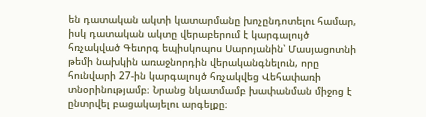են դատական ակտի կատարմանը խոչընդոտելու համար, իսկ դատական ակտը վերաբերում է կարգալույծ հռչակված Գեւորգ եպիսկոպոս Սարոյանին՝ Մասյացոտնի թեմի նախկին առաջնորդին վերականգնելուն, որը հունվարի 27-ին կարգալույծ հռչակվեց Վեհափառի տնօրինությամբ։ Նրանց նկատմամբ խափանման միջոց է ընտրվել բացակայելու արգելքը։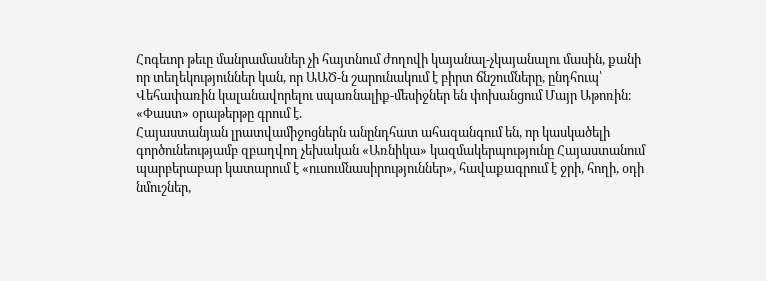Հոգեւոր թեւը մանրամասներ չի հայտնում ժողովի կայանալ-չկայանալու մասին, քանի որ տեղեկություններ կան, որ ԱԱԾ-ն շարունակում է բիրտ ճնշումները, ընդհուպ՝ Վեհափառին կալանավորելու սպառնալիք-մեսիջներ են փոխանցում Մայր Աթոռին։
«Փաստ» օրաթերթը գրում է.
Հայաստանյան լրատվամիջոցներն անընդհատ ահազանգում են, որ կասկածելի գործունեությամբ զբաղվող չեխական «Առնիկա» կազմակերպությունը Հայաստանում պարբերաբար կատարում է «ուսումնասիրություններ», հավաքագրում է ջրի, հողի, օդի նմուշներ,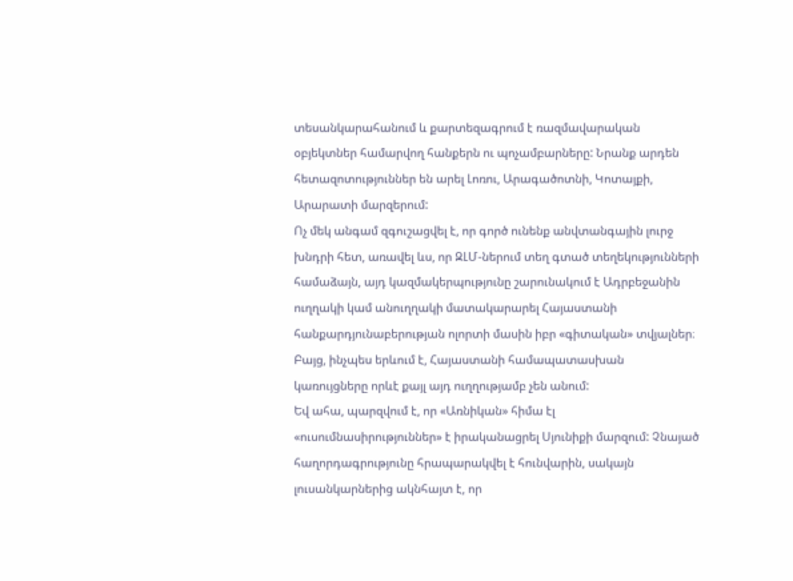տեսանկարահանում և քարտեզագրում է ռազմավարական օբյեկտներ համարվող հանքերն ու պոչամբարները: Նրանք արդեն հետազոտություններ են արել Լոռու, Արագածոտնի, Կոտայքի, Արարատի մարզերում:
Ոչ մեկ անգամ զգուշացվել է, որ գործ ունենք անվտանգային լուրջ խնդրի հետ, առավել ևս, որ ԶԼՄ-ներում տեղ գտած տեղեկությունների համաձայն, այդ կազմակերպությունը շարունակում է Ադրբեջանին ուղղակի կամ անուղղակի մատակարարել Հայաստանի հանքարդյունաբերության ոլորտի մասին իբր «գիտական» տվյալներ։ Բայց, ինչպես երևում է, Հայաստանի համապատասխան կառույցները որևէ քայլ այդ ուղղությամբ չեն անում:
Եվ ահա, պարզվում է, որ «Առնիկան» հիմա էլ «ուսումնասիրություններ» է իրականացրել Սյունիքի մարզում: Չնայած հաղորդագրությունը հրապարակվել է հունվարին, սակայն լուսանկարներից ակնհայտ է, որ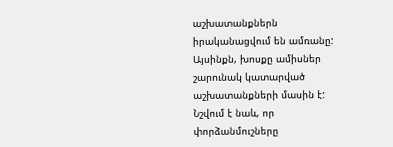աշխատանքներն իրականացվում են ամռանը: Այսինքն, խոսքը ամիսներ շարունակ կատարված աշխատանքների մասին է: Նշվում է նաև, որ փորձանմուշները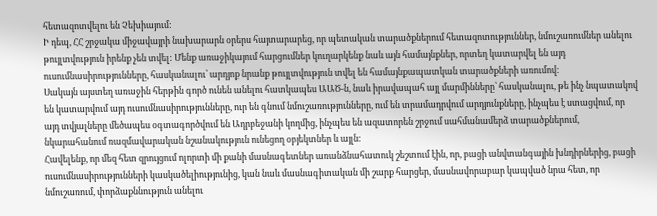հետազոտվելու են Չեխիայում:
Ի դեպ, ՀՀ շրջակա միջավայրի նախարարն օրերս հայտարարեց, որ պետական տարածքներում հետազոտություններ, նմուշառումներ անելու թույլտվություն իրենք չեն տվել: Մենք առաջիկայում հարցումներ կուղարկենք նաև այն համայնքներ, որտեղ կատարվել են այդ ուսումնասիրությունները, հասկանալու՝ արդյոք նրանք թույլտվություն տվել են համայնքապատկան տարածքների առումով:
Սակայն այստեղ առաջին հերթին գործ ունեն անելու հատկապես ԱԱԾ-ն, նաև իրավապահ այլ մարմինները՝ հասկանալու, թե ինչ նպատակով են կատարվում այդ ուսումնասիրությունները, ուր են գնում նմուշառությունները, ում են տրամադրվում արդյունքները, ինչպես է ստացվում, որ այդ տվյալները մեծապես օգտագործվում են Ադրբեջանի կողմից, ինչպես են ազատորեն շրջում սահմանամերձ տարածքներում, նկարահանում ռազմավարական նշանակություն ունեցող օբյեկտներ և այլն:
Հավելենք, որ մեզ հետ զրույցում ոլորտի մի քանի մասնագետներ առանձնահատուկ շեշտում էին, որ, բացի անվտանգային խնդիրներից, բացի ուսումնասիրությունների կասկածելիությունից, կան նաև մասնագիտական մի շարք հարցեր, մասնավորաբար կապված նրա հետ, որ նմուշառում, փորձաքննություն անելու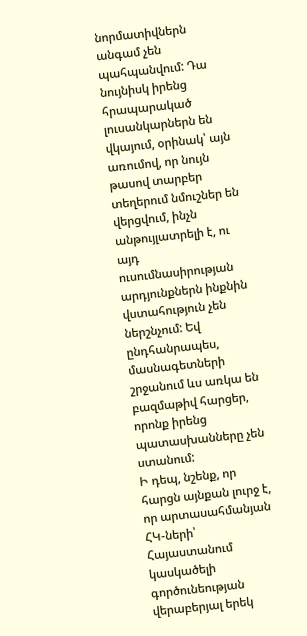նորմատիվներն անգամ չեն պահպանվում: Դա նույնիսկ իրենց հրապարակած լուսանկարներն են վկայում, օրինակ՝ այն առումով, որ նույն թասով տարբեր տեղերում նմուշներ են վերցվում, ինչն անթույլատրելի է, ու այդ ուսումնասիրության արդյունքներն ինքնին վստահություն չեն ներշնչում: Եվ ընդհանրապես, մասնագետների շրջանում ևս առկա են բազմաթիվ հարցեր, որոնք իրենց պատասխանները չեն ստանում:
Ի դեպ, նշենք, որ հարցն այնքան լուրջ է, որ արտասահմանյան ՀԿ-ների՝ Հայաստանում կասկածելի գործունեության վերաբերյալ երեկ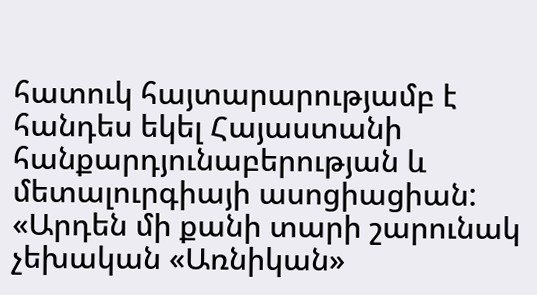հատուկ հայտարարությամբ է հանդես եկել Հայաստանի հանքարդյունաբերության և մետալուրգիայի ասոցիացիան:
«Արդեն մի քանի տարի շարունակ չեխական «Առնիկան»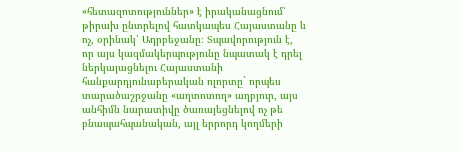«հետազոտություններ» է իրականացնում՝ թիրախ ընտրելով հատկապես Հայաստանը և ոչ, օրինակ՝ Ադրբեջանը։ Տպավորություն է, որ այս կազմակերպությունը նպատակ է դրել ներկայացնելու Հայաստանի հանքարդյունաբերական ոլորտը` որպես տարածաշրջանը «աղտոտող» աղբյուր, այս անհիմն նարատիվը ծառայեցնելով ոչ թե բնապահպանական, այլ երրորդ կողմերի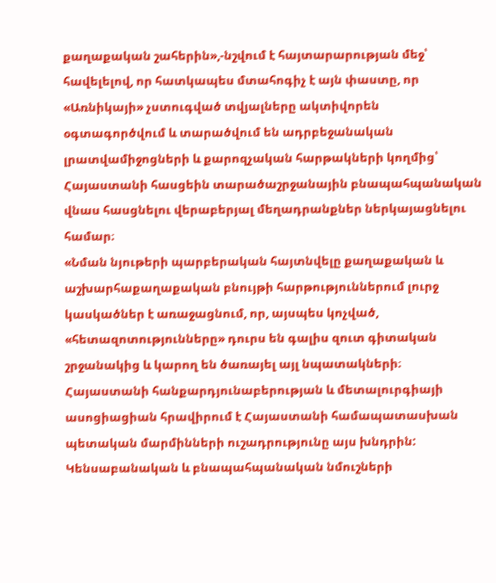քաղաքական շահերին»,-նշվում է հայտարարության մեջ՝ հավելելով, որ հատկապես մտահոգիչ է այն փաստը, որ «Առնիկայի» չստուգված տվյալները ակտիվորեն օգտագործվում և տարածվում են ադրբեջանական լրատվամիջոցների և քարոզչական հարթակների կողմից՝ Հայաստանի հասցեին տարածաշրջանային բնապահպանական վնաս հասցնելու վերաբերյալ մեղադրանքներ ներկայացնելու համար։
«Նման նյութերի պարբերական հայտնվելը քաղաքական և աշխարհաքաղաքական բնույթի հարթություններում լուրջ կասկածներ է առաջացնում, որ, այսպես կոչված, «հետազոտությունները» դուրս են գալիս զուտ գիտական շրջանակից և կարող են ծառայել այլ նպատակների։ Հայաստանի հանքարդյունաբերության և մետալուրգիայի ասոցիացիան հրավիրում է Հայաստանի համապատասխան պետական մարմինների ուշադրությունը այս խնդրին: Կենսաբանական և բնապահպանական նմուշների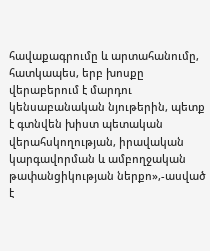հավաքագրումը և արտահանումը, հատկապես, երբ խոսքը վերաբերում է մարդու կենսաբանական նյութերին, պետք է գտնվեն խիստ պետական վերահսկողության, իրավական կարգավորման և ամբողջական թափանցիկության ներքո»,-ասված է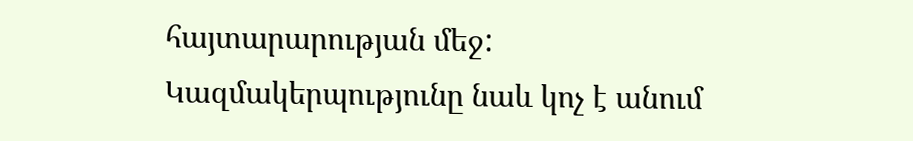հայտարարության մեջ:
Կազմակերպությունը նաև կոչ է անում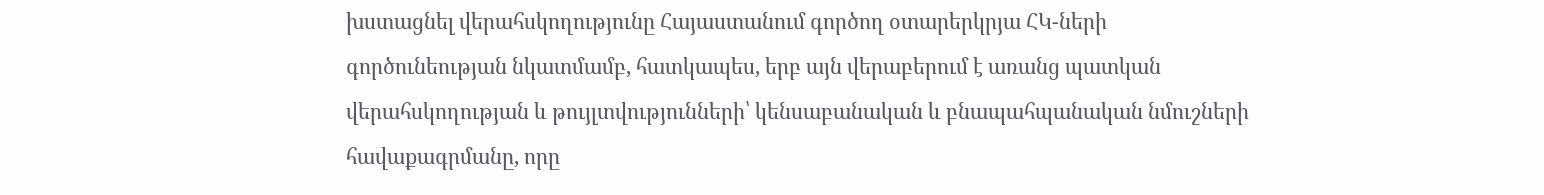խստացնել վերահսկողությունը Հայաստանում գործող օտարերկրյա ՀԿ-ների գործունեության նկատմամբ, հատկապես, երբ այն վերաբերում է առանց պատկան վերահսկողության և թույլտվությունների՝ կենսաբանական և բնապահպանական նմուշների հավաքագրմանը, որը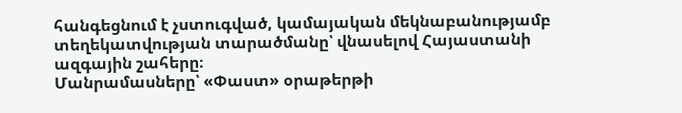հանգեցնում է չստուգված, կամայական մեկնաբանությամբ տեղեկատվության տարածմանը՝ վնասելով Հայաստանի ազգային շահերը։
Մանրամասները՝ «Փաստ» օրաթերթի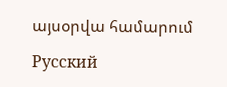այսօրվա համարում

Русский